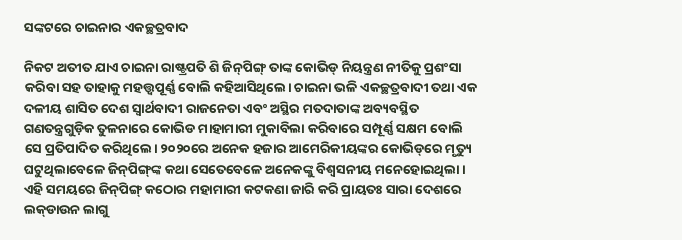ସଙ୍କଟରେ ଚାଇନାର ଏକଚ୍ଛତ୍ରବାଦ

ନିକଟ ଅତୀତ ଯାଏ ଚାଇନା ରାଷ୍ଟ୍ରପତି ଶି ଜିନ୍‌ପିଙ୍ଗ୍‌ ତାଙ୍କ କୋଭିଡ୍‌ ନିୟନ୍ତ୍ରଣ ନୀତିକୁ ପ୍ରଶଂସା କରିବା ସହ ତାହାକୁ ମହତ୍ତ୍ୱପୂର୍ଣ୍ଣ ବୋଲି କହିଆସିଥିଲେ। ଚାଇନା ଭଳି ଏକଚ୍ଛତ୍ରବାଦୀ ତଥା ଏକ ଦଳୀୟ ଶାସିତ ଦେଶ ସ୍ବାର୍ଥବାଦୀ ରାଜନେତା ଏବଂ ଅସ୍ଥିର ମତଦାତାଙ୍କ ଅବ୍ୟବସ୍ଥିତ ଗଣତନ୍ତ୍ରଗୁଡ଼ିକ ତୁଳନାରେ କୋଭିଡ ମାହାମାରୀ ମୁକାବିଲା କରିବାରେ ସମ୍ପୂର୍ଣ୍ଣ ସକ୍ଷମ ବୋଲି ସେ ପ୍ରତିପାଦିତ କରିଥିଲେ। ୨୦୨୦ରେ ଅନେକ ହଜାର ଆମେରିକୀୟଙ୍କର କୋଭିଡ୍‌ରେ ମୃତ୍ୟୁ ଘଟୁଥିଲାବେଳେ ଜିନ୍‌ପିଙ୍ଗ୍‌ଙ୍କ କଥା ସେତେବେଳେ ଅନେକଙ୍କୁ ବିଶ୍ୱସନୀୟ ମନେହୋଇଥିଲା। ଏହି ସମୟରେ ଜିନ୍‌ପିଙ୍ଗ୍‌ କଠୋର ମହାମାରୀ କଟକଣା ଜାରି କରି ପ୍ରାୟତଃ ସାରା ଦେଶରେ ଲକ୍‌ଡାଉନ ଲାଗୁ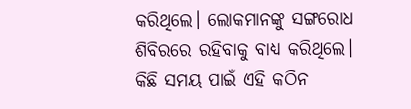କରିଥିଲେ। ଲୋକମାନଙ୍କୁ ସଙ୍ଗରୋଧ ଶିବିରରେ ରହିବାକୁ ବାଧ୍ୟ କରିଥିଲେ।
କିଛି ସମୟ ପାଇଁ ଏହି କଠିନ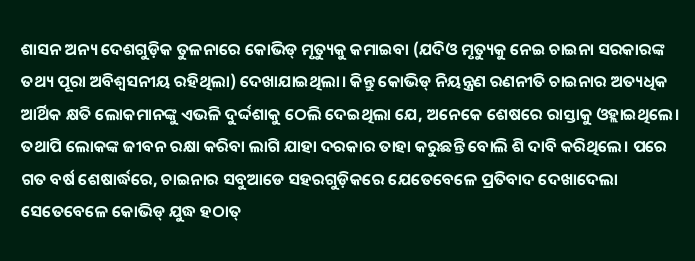ଶାସନ ଅନ୍ୟ ଦେଶଗୁଡ଼ିକ ତୁଳନାରେ କୋଭିଡ୍‌ ମୃତ୍ୟୁକୁ କମାଇବା (ଯଦିଓ ମୃତ୍ୟୁକୁ ନେଇ ଚାଇନା ସରକାରଙ୍କ ତଥ୍ୟ ପୂରା ଅବିଶ୍ୱସନୀୟ ରହିଥିଲା) ଦେଖାଯାଇଥିଲା। କିନ୍ତୁ କୋଭିଡ୍‌ ନିୟନ୍ତ୍ରଣ ରଣନୀତି ଚାଇନାର ଅତ୍ୟଧିକ ଆର୍ଥିକ କ୍ଷତି ଲୋକମାନଙ୍କୁ ଏଭଳି ଦୁର୍ଦ୍ଦଶାକୁ ଠେଲି ଦେଇଥିଲା ଯେ, ଅନେକେ ଶେଷରେ ରାସ୍ତାକୁ ଓହ୍ଲାଇଥିଲେ। ତଥାପି ଲୋକଙ୍କ ଜୀବନ ରକ୍ଷା କରିବା ଲାଗି ଯାହା ଦରକାର ତାହା କରୁଛନ୍ତି ବୋଲି ଶି ଦାବି କରିଥିଲେ। ପରେ ଗତ ବର୍ଷ ଶେଷାର୍ଦ୍ଧରେ, ଚାଇନାର ସବୁଆଡେ ସହରଗୁଡ଼ିକରେ ଯେତେବେଳେ ପ୍ରତିବାଦ ଦେଖାଦେଲା ସେତେବେଳେ କୋଭିଡ୍‌ ଯୁଦ୍ଧ ହଠାତ୍‌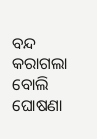ବନ୍ଦ କରାଗଲା ବୋଲି ଘୋଷଣା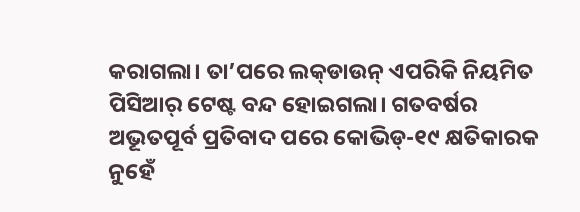କରାଗଲା। ତା’ପରେ ଲକ୍‌ଡାଉନ୍‌ ଏପରିକି ନିୟମିତ ପିସିଆର୍‌ ଟେଷ୍ଟ ବନ୍ଦ ହୋଇଗଲା। ଗତବର୍ଷର ଅଭୂତପୂର୍ବ ପ୍ରତିବାଦ ପରେ କୋଭିଡ୍‌-୧୯ କ୍ଷତିକାରକ ନୁହେଁ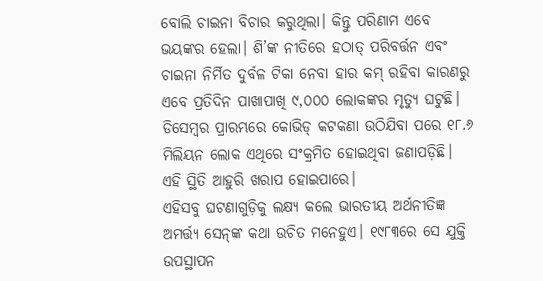ବୋଲି ଚାଇନା ବିଚାର କରୁଥିଲା। କିନ୍ତୁ ପରିଣାମ ଏବେ ଭୟଙ୍କର ହେଲା। ଶି’ଙ୍କ ନୀତିରେ ହଠାତ୍‌ ପରିବର୍ତ୍ତନ ଏବଂ ଚାଇନା ନିର୍ମିତ ଦୁର୍ବଳ ଟିକା ନେବା ହାର କମ୍‌ ରହିବା କାରଣରୁ ଏବେ ପ୍ରତିଦିନ ପାଖାପାଖି ୯,୦୦୦ ଲୋକଙ୍କର ମୃତ୍ୟୁ ଘଟୁଛି। ଡିସେମ୍ବର ପ୍ରାରମ୍ଭରେ କୋଭିଡ୍‌ କଟକଣା ଉଠିଯିବା ପରେ ୧୮.୬ ମିଲିୟନ ଲୋକ ଏଥିରେ ସଂକ୍ରମିତ ହୋଇଥିବା ଜଣାପଡ଼ିଛି। ଏହି ସ୍ଥିତି ଆହୁରି ଖରାପ ହୋଇପାରେ।
ଏହିସବୁ ଘଟଣାଗୁଡ଼ିକୁ ଲକ୍ଷ୍ୟ କଲେ ଭାରତୀୟ ଅର୍ଥନୀତିଜ୍ଞ ଅମର୍ତ୍ତ୍ୟ ସେନ୍‌ଙ୍କ କଥା ଉଚିତ ମନେହୁଏ। ୧୯୮୩ରେ ସେ ଯୁକ୍ତି ଉପସ୍ଥାପନ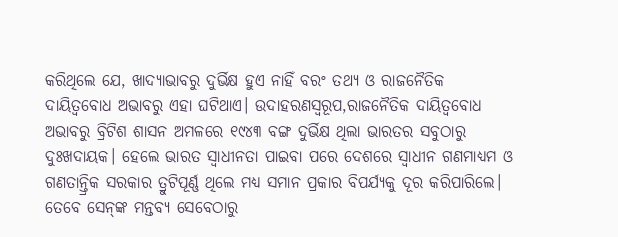କରିଥିଲେ ଯେ, ଖାଦ୍ୟାଭାବରୁ ଦୁର୍ଭିକ୍ଷ ହୁଏ ନାହିଁ ବରଂ ତଥ୍ୟ ଓ ରାଜନୈତିକ ଦାୟିତ୍ୱବୋଧ ଅଭାବରୁ ଏହା ଘଟିଥାଏ। ଉଦାହରଣସ୍ବରୂପ,ରାଜନୈତିକ ଦାୟିତ୍ୱବୋଧ ଅଭାବରୁ ବ୍ରିଟିଶ ଶାସନ ଅମଳରେ ୧୯୪୩ ବଙ୍ଗ ଦୁର୍ଭିକ୍ଷ ଥିଲା ଭାରତର ସବୁଠାରୁ ଦୁଃଖଦାୟକ। ହେଲେ ଭାରତ ସ୍ବାଧୀନତା ପାଇବା ପରେ ଦେଶରେ ସ୍ବାଧୀନ ଗଣମାଧ୍ୟମ ଓ ଗଣତାନ୍ତ୍ରିକ ସରକାର ତ୍ରୁଟିପୂର୍ଣ୍ଣ ଥିଲେ ମଧ୍ୟ ସମାନ ପ୍ରକାର ବିପର୍ଯ୍ୟକୁ ଦୂର କରିପାରିଲେ। ତେବେ ସେନ୍‌ଙ୍କ ମନ୍ତବ୍ୟ ସେବେଠାରୁ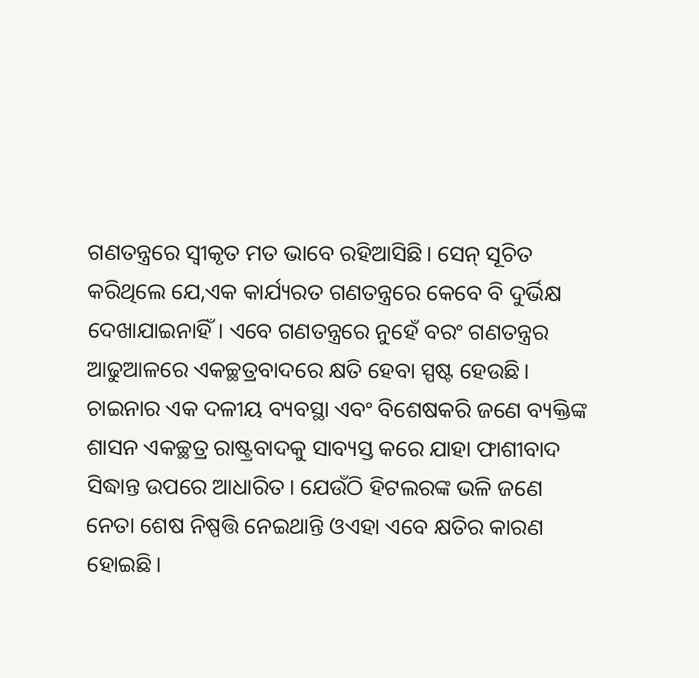ଗଣତନ୍ତ୍ରରେ ସ୍ବୀକୃତ ମତ ଭାବେ ରହିଆସିଛି। ସେନ୍‌ ସୂଚିତ କରିଥିଲେ ଯେ,ଏକ କାର୍ଯ୍ୟରତ ଗଣତନ୍ତ୍ରରେ କେବେ ବି ଦୁର୍ଭିକ୍ଷ ଦେଖାଯାଇନାହିଁ। ଏବେ ଗଣତନ୍ତ୍ରରେ ନୁହେଁ ବରଂ ଗଣତନ୍ତ୍ରର ଆଢୁଆଳରେ ଏକଚ୍ଛତ୍ରବାଦରେ କ୍ଷତି ହେବା ସ୍ପଷ୍ଟ ହେଉଛି। ଚାଇନାର ଏକ ଦଳୀୟ ବ୍ୟବସ୍ଥା ଏବଂ ବିଶେଷକରି ଜଣେ ବ୍ୟକ୍ତିଙ୍କ ଶାସନ ଏକଚ୍ଛତ୍ର ରାଷ୍ଟ୍ରବାଦକୁ ସାବ୍ୟସ୍ତ କରେ ଯାହା ଫାଶୀବାଦ ସିଦ୍ଧାନ୍ତ ଉପରେ ଆଧାରିତ। ଯେଉଁଠି ହିଟଲରଙ୍କ ଭଳି ଜଣେ ନେତା ଶେଷ ନିଷ୍ପତ୍ତି ନେଇଥାନ୍ତି ଓଏହା ଏବେ କ୍ଷତିର କାରଣ ହୋଇଛି।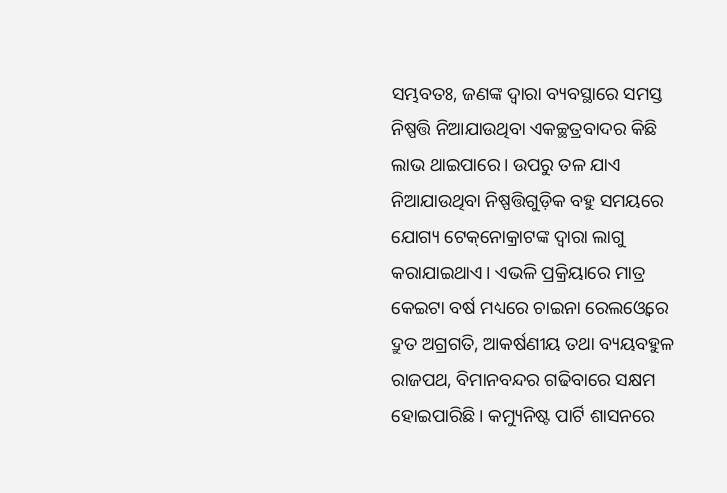ସମ୍ଭବତଃ, ଜଣଙ୍କ ଦ୍ୱାରା ବ୍ୟବସ୍ଥାରେ ସମସ୍ତ ନିଷ୍ପତ୍ତି ନିଆଯାଉଥିବା ଏକଚ୍ଛତ୍ରବାଦର କିଛି ଲାଭ ଥାଇପାରେ। ଉପରୁ ତଳ ଯାଏ ନିଆଯାଉଥିବା ନିଷ୍ପତ୍ତିଗୁଡ଼ିକ ବହୁ ସମୟରେ ଯୋଗ୍ୟ ଟେକ୍‌ନୋକ୍ରାଟଙ୍କ ଦ୍ୱାରା ଲାଗୁ କରାଯାଇଥାଏ। ଏଭଳି ପ୍ରକ୍ରିୟାରେ ମାତ୍ର କେଇଟା ବର୍ଷ ମଧ୍ୟରେ ଚାଇନା ରେଲଓ୍ବେରେ ଦ୍ରୁତ ଅଗ୍ରଗତି, ଆକର୍ଷଣୀୟ ତଥା ବ୍ୟୟବହୁଳ ରାଜପଥ, ବିମାନବନ୍ଦର ଗଢିବାରେ ସକ୍ଷମ ହୋଇପାରିଛି। କମ୍ୟୁନିଷ୍ଟ ପାର୍ଟି ଶାସନରେ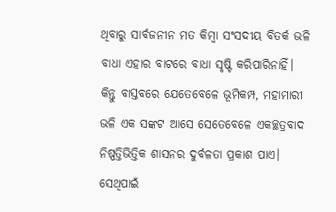ଥିବାରୁ ସାର୍ବଜନୀନ ମତ କିମ୍ବା ସଂସଦୀୟ ବିତର୍କ ଭଳି ବାଧା ଏହାର ବାଟରେ ବାଧା ସୃଷ୍ଟି କରିପାରିନାହିଁ। କିନ୍ତୁ ବାସ୍ତବରେ ଯେତେବେଳେ ଭୂମିକମ୍ପ, ମହାମାରୀ ଭଳି ଏକ ସଙ୍କଟ ଆସେ ସେତେବେଳେ ଏକଚ୍ଛତ୍ରବାଦ ନିଷ୍ପତ୍ତିଭିତ୍ତିକ ଶାସନର ଦୁର୍ବଳତା ପ୍ରକାଶ ପାଏ। ସେଥିପାଇଁ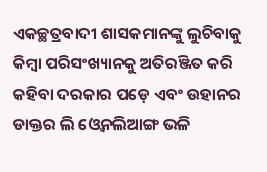ଏକଚ୍ଛତ୍ରବାଦୀ ଶାସକମାନଙ୍କୁ ଲୁଚିବାକୁ କିମ୍ବା ପରିସଂଖ୍ୟାନକୁ ଅତିରଞ୍ଜିତ କରି କହିବା ଦରକାର ପଡ଼େ ଏବଂ ଉହାନର ଡାକ୍ତର ଲି ଓ୍ବେନଲିଆଙ୍ଗ ଭଳି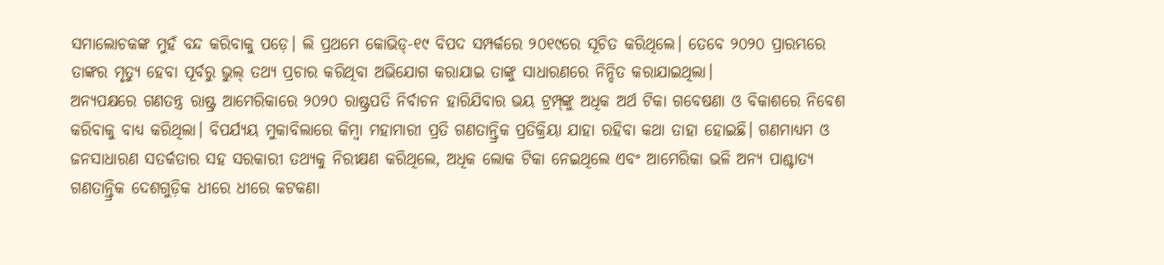ସମାଲୋଚକଙ୍କ ମୁହଁ ବନ୍ଦ କରିବାକୁ ପଡ଼େ। ଲି ପ୍ରଥମେ କୋଭିଡ୍‌-୧୯ ବିପଦ ସମ୍ପର୍କରେ ୨୦୧୯ରେ ସୂଚିତ କରିଥିଲେ। ତେବେ ୨୦୨୦ ପ୍ରାରମ୍ଭରେ ତାଙ୍କର ମୃତ୍ୟୁ ହେବା ପୂର୍ବରୁ ଭୁଲ୍‌ ତଥ୍ୟ ପ୍ରଚାର କରିଥିବା ଅଭିଯୋଗ କରାଯାଇ ତାଙ୍କୁ ସାଧାରଣରେ ନିନ୍ଦିତ କରାଯାଇଥିଲା।
ଅନ୍ୟପକ୍ଷରେ ଗଣତନ୍ତ୍ର ରାଷ୍ଟ୍ର ଆମେରିକାରେ ୨୦୨୦ ରାଷ୍ଟ୍ରପତି ନିର୍ବାଚନ ହାରିଯିବାର ଭୟ ଟ୍ରମ୍ପ୍‌ଙ୍କୁ ଅଧିକ ଅର୍ଥ ଟିକା ଗବେଷଣା ଓ ବିକାଶରେ ନିବେଶ କରିବାକୁ ବାଧ୍ୟ କରିଥିଲା। ବିପର୍ଯ୍ୟୟ ମୁକାବିଲାରେ କିମ୍ବା ମହାମାରୀ ପ୍ରତି ଗଣତାନ୍ତ୍ରିକ ପ୍ରତିକ୍ରିୟା ଯାହା ରହିବା କଥା ତାହା ହୋଇଛି। ଗଣମାଧ୍ୟମ ଓ ଜନସାଧାରଣ ସତର୍କତାର ସହ ସରକାରୀ ତଥ୍ୟକୁ ନିରୀକ୍ଷଣ କରିଥିଲେ, ଅଧିକ ଲୋକ ଟିକା ନେଇଥିଲେ ଏବଂ ଆମେରିକା ଭଳି ଅନ୍ୟ ପାଶ୍ଚାତ୍ୟ ଗଣତାନ୍ତ୍ରିକ ଦେଶଗୁଡ଼ିକ ଧୀରେ ଧୀରେ କଟକଣା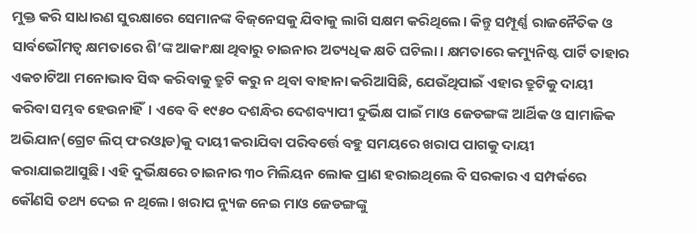ମୁକ୍ତ କରି ସାଧାରଣ ସୁରକ୍ଷାରେ ସେମାନଙ୍କ ବିଜ୍‌ନେସକୁ ଯିବାକୁ ଲାଗି ସକ୍ଷମ କରିଥିଲେ। କିନ୍ତୁ ସମ୍ପୂର୍ଣ୍ଣ ରାଜନୈତିକ ଓ ସାର୍ବଭୌମତ୍ୱ କ୍ଷମତାରେ ଶି’ଙ୍କ ଆକାଂକ୍ଷା ଥିବାରୁ ଚାଇନାର ଅତ୍ୟଧିକ କ୍ଷତି ଘଟିଲା। କ୍ଷମତାରେ କମ୍ୟୁନିଷ୍ଟ ପାର୍ଟି ତାହାର ଏକଚାଟିଆ ମନୋଭାବ ସିଦ୍ଧ କରିବାକୁ ତ୍ରୁଟି କରୁ ନ ଥିବା ବାହାନା କରିଆସିଛି, ଯେଉଁଥିପାଇଁ ଏହାର ତ୍ରୁଟିକୁ ଦାୟୀ କରିବା ସମ୍ଭବ ହେଉନାହିଁ। ଏବେ ବି ୧୯୫୦ ଦଶନ୍ଧିର ଦେଶବ୍ୟାପୀ ଦୁର୍ଭିକ୍ଷ ପାଇଁ ମାଓ ଜେଡଙ୍ଗଙ୍କ ଆର୍ଥିକ ଓ ସାମାଜିକ ଅଭିଯାନ(ଗ୍ରେଟ ଲିପ୍‌ ଫରଓ୍ବାଡ)କୁ ଦାୟୀ କରାଯିବା ପରିବର୍ତ୍ତେ ବହୁ ସମୟରେ ଖରାପ ପାଗକୁ ଦାୟୀ କରାଯାଇଆସୁଛି। ଏହି ଦୁର୍ଭିକ୍ଷରେ ଚାଇନାର ୩୦ ମିଲିୟନ ଲୋକ ପ୍ରାଣ ହରାଇଥିଲେ ବି ସରକାର ଏ ସମ୍ପର୍କରେ କୌଣସି ତଥ୍ୟ ଦେଇ ନ ଥିଲେ। ଖରାପ ନ୍ୟୁଜ ନେଇ ମାଓ ଜେଡଙ୍ଗଙ୍କୁ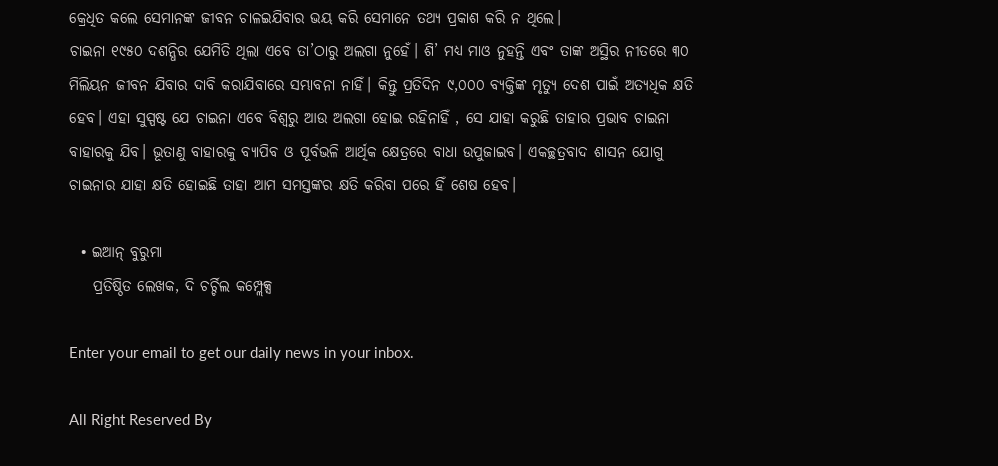କ୍ରେଧିତ କଲେ ସେମାନଙ୍କ ଜୀବନ ଚାଳଇଯିବାର ଭୟ କରି ସେମାନେ ତଥ୍ୟ ପ୍ରକାଶ କରି ନ ଥିଲେ।
ଚାଇନା ୧୯୫୦ ଦଶନ୍ଧିର ଯେମିତି ଥିଲା ଏବେ ତା’ଠାରୁ ଅଲଗା ନୁହେଁ। ଶି’ ମଧ୍ୟ ମାଓ ନୁହନ୍ତି ଏବଂ ତାଙ୍କ ଅସ୍ଥିର ନୀତରେ ୩୦ ମିଲିୟନ ଜୀବନ ଯିବାର ଦାବି କରାଯିବାରେ ସମ୍ଭାବନା ନାହିଁ। କିନ୍ତୁ ପ୍ରତିଦିନ ୯,୦୦୦ ବ୍ୟକ୍ତିଙ୍କ ମୃତ୍ୟୁ ଦେଶ ପାଇଁ ଅତ୍ୟଧିକ କ୍ଷତି ହେବ। ଏହା ସୁସ୍ପଷ୍ଟ ଯେ ଚାଇନା ଏବେ ବିଶ୍ୱରୁ ଆଉ ଅଲଗା ହୋଇ ରହିନାହିଁ , ସେ ଯାହା କରୁଛି ତାହାର ପ୍ରଭାବ ଚାଇନା ବାହାରକୁ ଯିବ। ଭୂତାଣୁ ବାହାରକୁ ବ୍ୟାପିବ ଓ ପୂର୍ବଭଳି ଆର୍ଥିକ କ୍ଷେତ୍ରରେ ବାଧା ଉପୁଜାଇବ। ଏକଚ୍ଛତ୍ରବାଦ ଶାସନ ଯୋଗୁ ଚାଇନାର ଯାହା କ୍ଷତି ହୋଇଛି ତାହା ଆମ ସମସ୍ତଙ୍କର କ୍ଷତି କରିବା ପରେ ହିଁ ଶେଷ ହେବ।

  • ଇଆନ୍‌ ବୁରୁମା
    ପ୍ରତିଷ୍ଠିତ ଲେଖକ, ଦି ଚର୍ଚ୍ଚିଲ କମ୍ପ୍ଲେକ୍ସ

Enter your email to get our daily news in your inbox.

All Right Reserved By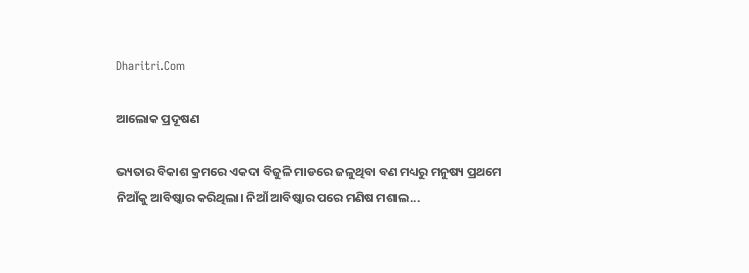Dharitri.Com

ଆଲୋକ ପ୍ରଦୂଷଣ

ଭ୍ୟତାର ବିକାଶ କ୍ରମରେ ଏକଦା ବିଜୁଳି ମାଡରେ ଜଳୁଥିବା ବଣ ମଧ୍ୟରୁ ମନୁଷ୍ୟ ପ୍ରଥମେ ନିଆଁକୁ ଆବିଷ୍କାର କରିଥିଲା। ନିଆଁ ଆବିଷ୍କାର ପରେ ମଣିଷ ମଶାଲ...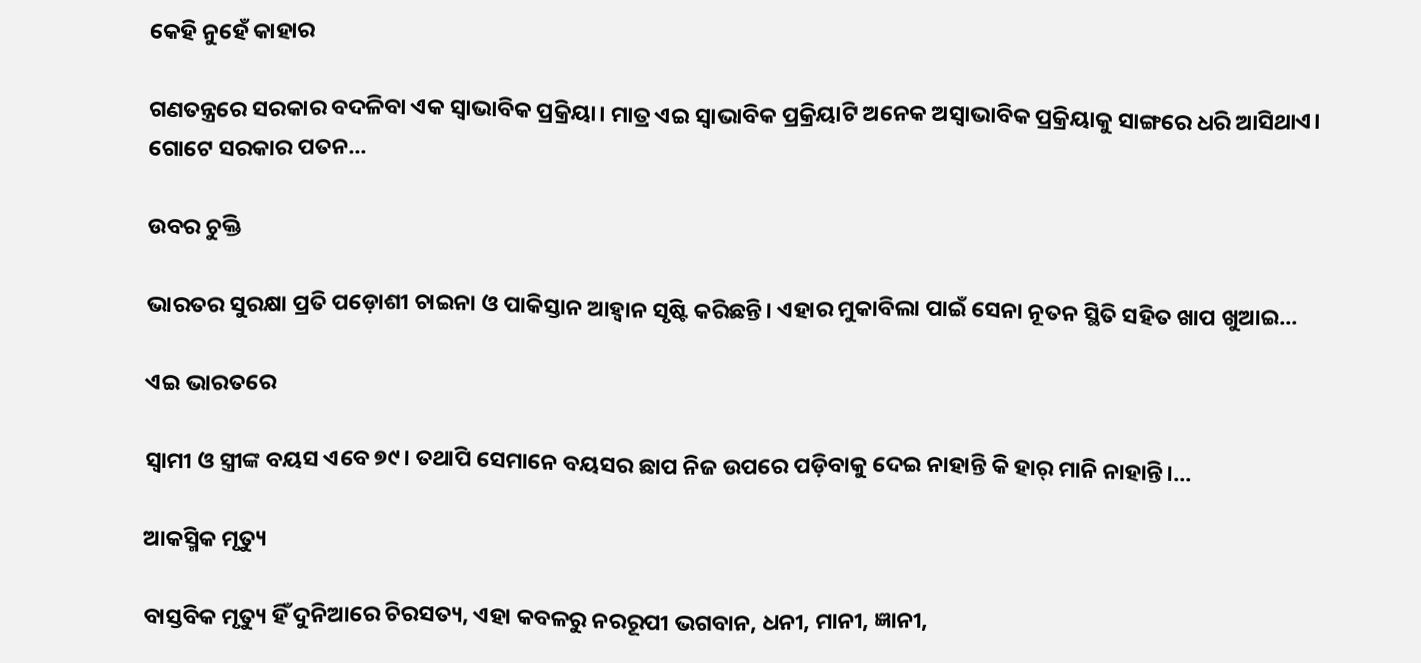କେହି ନୁହେଁ କାହାର

ଗଣତନ୍ତ୍ରରେ ସରକାର ବଦଳିବା ଏକ ସ୍ବାଭାବିକ ପ୍ରକ୍ରିୟା। ମାତ୍ର ଏଇ ସ୍ବାଭାବିକ ପ୍ରକ୍ରିୟାଟି ଅନେକ ଅସ୍ବାଭାବିକ ପ୍ରକ୍ରିୟାକୁ ସାଙ୍ଗରେ ଧରି ଆସିଥାଏ। ଗୋଟେ ସରକାର ପତନ...

ଉବର ଚୁକ୍ତି

ଭାରତର ସୁରକ୍ଷା ପ୍ରତି ପଡ଼ୋଶୀ ଚାଇନା ଓ ପାକିସ୍ତାନ ଆହ୍ବାନ ସୃଷ୍ଟି କରିଛନ୍ତି। ଏହାର ମୁକାବିଲା ପାଇଁ ସେନା ନୂତନ ସ୍ଥିତି ସହିତ ଖାପ ଖୁଆଇ...

ଏଇ ଭାରତରେ

ସ୍ବାମୀ ଓ ସ୍ତ୍ରୀଙ୍କ ବୟସ ଏବେ ୭୯। ତଥାପି ସେମାନେ ବୟସର ଛାପ ନିଜ ଉପରେ ପଡ଼ିବାକୁ ଦେଇ ନାହାନ୍ତି କି ହାର୍‌ ମାନି ନାହାନ୍ତି।...

ଆକସ୍ମିକ ମୃତ୍ୟୁ

ବାସ୍ତବିକ ମୃତ୍ୟୁ ହିଁ ଦୁନିଆରେ ଚିରସତ୍ୟ, ଏହା କବଳରୁ ନରରୂପୀ ଭଗବାନ, ଧନୀ, ମାନୀ, ଜ୍ଞାନୀ,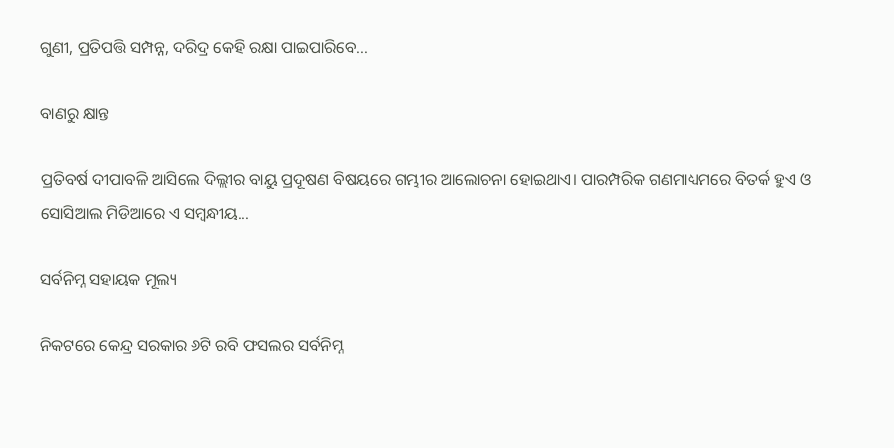ଗୁଣୀ, ପ୍ରତିପତ୍ତି ସମ୍ପନ୍ନ, ଦରିଦ୍ର କେହି ରକ୍ଷା ପାଇପାରିବେ...

ବାଣରୁ କ୍ଷାନ୍ତ

ପ୍ରତିବର୍ଷ ଦୀପାବଳି ଆସିଲେ ଦିଲ୍ଲୀର ବାୟୁ ପ୍ରଦୂଷଣ ବିଷୟରେ ଗମ୍ଭୀର ଆଲୋଚନା ହୋଇଥାଏ। ପାରମ୍ପରିକ ଗଣମାଧ୍ୟମରେ ବିତର୍କ ହୁଏ ଓ ସୋସିଆଲ ମିଡିଆରେ ଏ ସମ୍ବନ୍ଧୀୟ...

ସର୍ବନିମ୍ନ ସହାୟକ ମୂଲ୍ୟ

ନିକଟରେ କେନ୍ଦ୍ର ସରକାର ୬ଟି ରବି ଫସଲର ସର୍ବନିମ୍ନ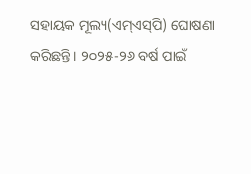ସହାୟକ ମୂଲ୍ୟ(ଏମ୍‌ଏସ୍‌ପି) ଘୋଷଣା କରିଛନ୍ତି। ୨୦୨୫-୨୬ ବର୍ଷ ପାଇଁ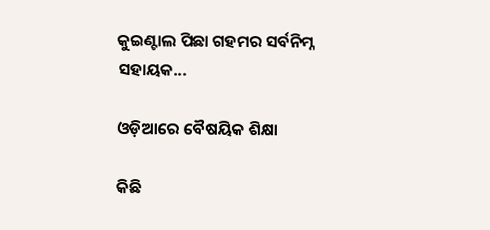କୁଇଣ୍ଟାଲ ପିଛା ଗହମର ସର୍ବନିମ୍ନ ସହାୟକ...

ଓଡ଼ିଆରେ ବୈଷୟିକ ଶିକ୍ଷା

କିଛି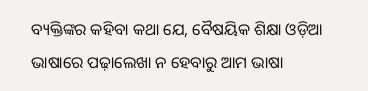ବ୍ୟକ୍ତିଙ୍କର କହିବା କଥା ଯେ, ବୈଷୟିକ ଶିକ୍ଷା ଓଡ଼ିଆ ଭାଷାରେ ପଢ଼ାଲେଖା ନ ହେବାରୁ ଆମ ଭାଷା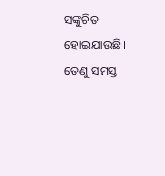ସଙ୍କୁଚିତ ହୋଇଯାଉଛି। ତେଣୁ ସମସ୍ତ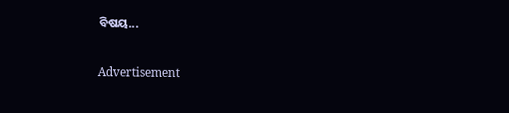ବିଷୟ...

Advertisement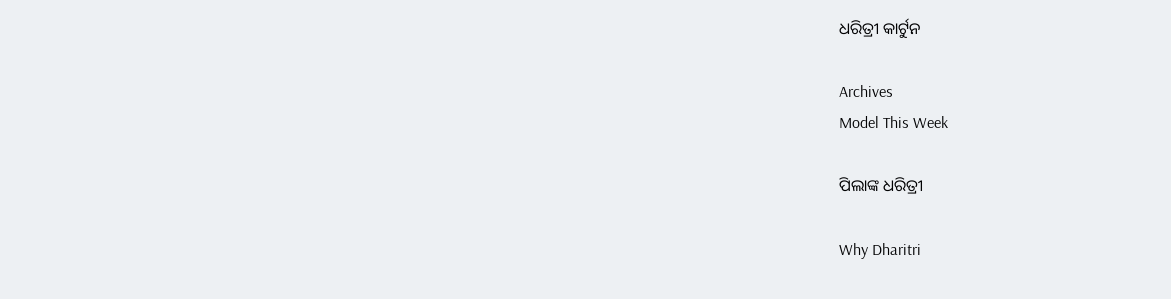ଧରିତ୍ରୀ କାର୍ଟୁନ

Archives
Model This Week

ପିଲାଙ୍କ ଧରିତ୍ରୀ

Why Dharitri